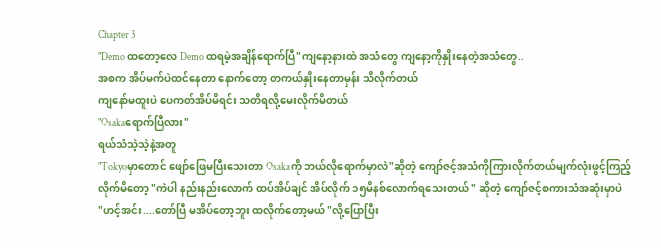Chapter 3
"Demo ထတော့လေ Demo ထရမဲ့အချိန်ရောက်ပြီ"ကျနော့နားထဲ အသံတွေ ကျနော့ကိုနှိုးနေတဲ့အသံတွေ..
အစက အိပ်မက်ပဲထင်နေတာ နောက်တော့ တကယ်နှိုးနေတာမှန်း သိလိုက်တယ်
ကျနော်မထူးပဲ ပေကတ်အိပ်မိရင်း သတိရလို့မေးလိုက်မိတယ်
"Osakaရောက်ပြီလား"
ရယ်သံသဲ့သဲ့နဲ့အတူ
"Tokyoမှာတောင် ဖျော်ဖြေမပြီးသေးတာ Osakaကို ဘယ်လိုရောက်မှာလဲ"ဆိုတဲ့ ကျော်ဇင့်အသံကိုကြားလိုက်တယ်မျက်လုံးဖွင့်ကြည့်လိုက်မိတော့ "ကဲပါ နည်းနည်းလောက် ထပ်အိပ်ချင် အိပ်လိုက် ၁၅မိနစ်လောက်ရသေးတယ် " ဆိုတဲ့ ကျော်ဇင့်စကားသံအဆုံးမှာပဲ
"ဟင့်အင်း....တော်ပြီ မအိပ်တော့ဘူး ထလိုက်တော့မယ် "လို့ပြောပြီး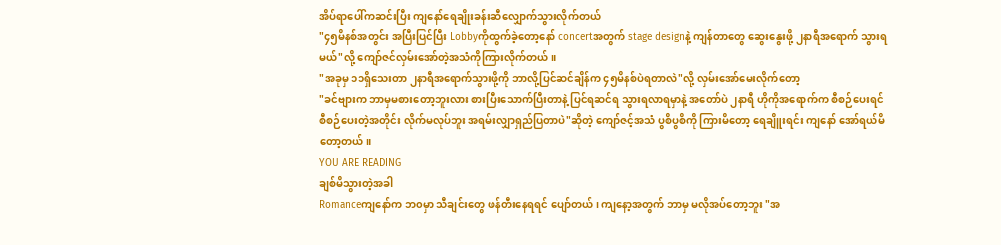အိပ်ရာပေါ်ကဆင်းပြီး ကျနော်ရေချိုးခန်းဆီလျှောက်သွားလိုက်တယ်
"၄၅မိနစ်အတွင်း အပြီးပြင်ပြီး Lobbyကိုထွက်ခဲ့တော့နော် concertအတွက် stage designနဲ့ ကျန်တာတွေ ဆွေးနွေးဖို့ ၂နာရီအရောက် သွားရမယ်"လို့ ကျော်ဇင်လှမ်းအော်တဲ့အသံကိုကြားလိုက်တယ်။
"အခုမှ ၁၁ရှိသေးတာ ၂နာရီအရောက်သွားဖို့ကို ဘာလို့ပြင်ဆင်ချိန်က ၄၅မိနစ်ပဲရတာလဲ"လို့ လှမ်းအော်မေးလိုက်တော့
"ခင်ဗျားက ဘာမှမစားတော့ဘူးလား စားပြီးသောက်ပြီးတာနဲ့ ပြင်ရဆင်ရ သွားရလာရမှာနဲ့ အတော်ပဲ ၂နာရီ ဟိုကိုအရောက်က စီစဉ်ပေးရင် စီစဉ်ပေးတဲ့အတိုင်း လိုက်မလုပ်ဘူး အရမ်းလျှာရှည်ပြတာပဲ"ဆိုတဲ့ ကျော်ဇင့်အသံ ပွစိပွစိကို ကြားမိတော့ ရေချိူးရင်း ကျနော် အော်ရယ်မိတော့တယ်။
YOU ARE READING
ချစ်မိသွားတဲ့အခါ
Romanceကျနော်က ဘ၀မှာ သီချင်းတွေ ဖန်တီးနေရရင် ပျော်တယ် ၊ ကျနော့အတွက် ဘာမှ မလိုအပ်တော့ဘူး "အ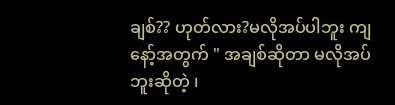ချစ်?? ဟုတ်လား?မလိုအပ်ပါဘူး ကျနော့်အတွက် " အချစ်ဆိုတာ မလိုအပ်ဘူးဆိုတဲ့ ၊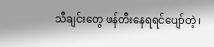သီချင်းတွေ ဖန်တီးနေရရင်ပျော်တဲ့၊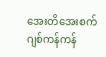အေးတိအေးစက် ဂျစ်ကန်ကန်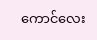ကောင်လေး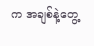က အချစ်နဲ့တွေ့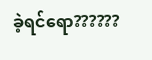ခဲ့ရင်ရော??????